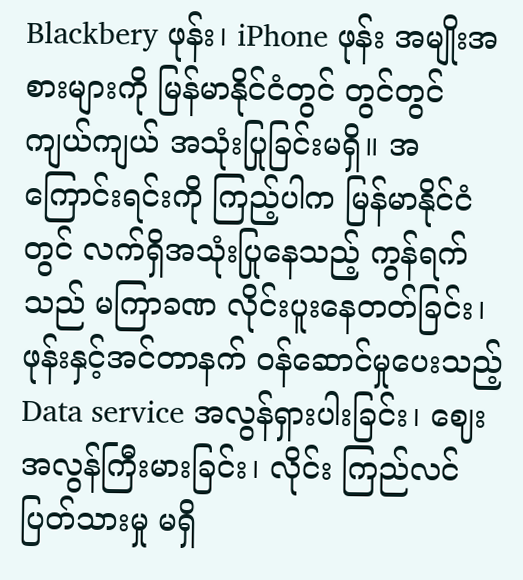Blackbery ဖုန်း၊ iPhone ဖုန်း အမျိုးအစားများကို မြန်မာနိုင်ငံတွင် တွင်တွင်ကျယ်ကျယ် အသုံးပြုခြင်းမရှိ။ အကြောင်းရင်းကို ကြည့်ပါက မြန်မာနိုင်ငံတွင် လက်ရှိအသုံးပြုနေသည့် ကွန်ရက်သည် မကြာခဏ လိုင်းပူးနေတတ်ခြင်း၊ ဖုန်းနှင့်အင်တာနက် ဝန်ဆောင်မှုပေးသည့် Data service အလွန်ရှားပါးခြင်း၊ ဈေးအလွန်ကြီးမားခြင်း၊ လိုင်း ကြည်လင်ပြတ်သားမှု မရှိ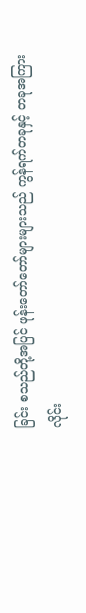ခြင်း စသည်တို့အပြင် ဖုန်းတော်တော်များများသည် ကွန်ရက်တခုနှင့် တခုအကြား လိုင်း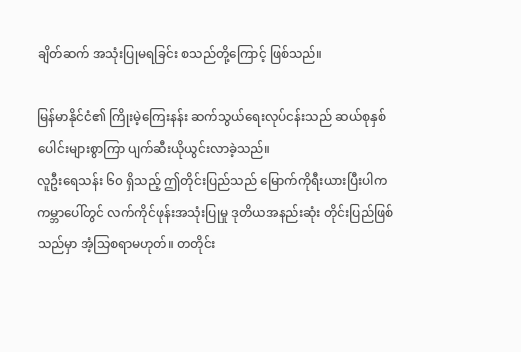ချိတ်ဆက် အသုံးပြုမရခြင်း စသည်တို့ကြောင့် ဖြစ်သည်။

မြန်မာနိုင်ငံ၏ ကြိုးမဲ့ကြေးနန်း ဆက်သွယ်ရေးလုပ်ငန်းသည် ဆယ်စုနှစ်ပေါင်းများစွာကြာ ပျက်ဆီးယိုယွင်းလာခဲ့သည်။
လူဦးရေသန်း ၆၀ ရှိသည့် ဤတိုင်းပြည်သည် မြောက်ကိုရီးယားပြီးပါက ကမ္ဘာပေါ်တွင် လက်ကိုင်ဖုန်းအသုံးပြုမှု ဒုတိယအနည်းဆုံး တိုင်းပြည်ဖြစ်သည်မှာ အံ့သြစရာမဟုတ်။ တတိုင်း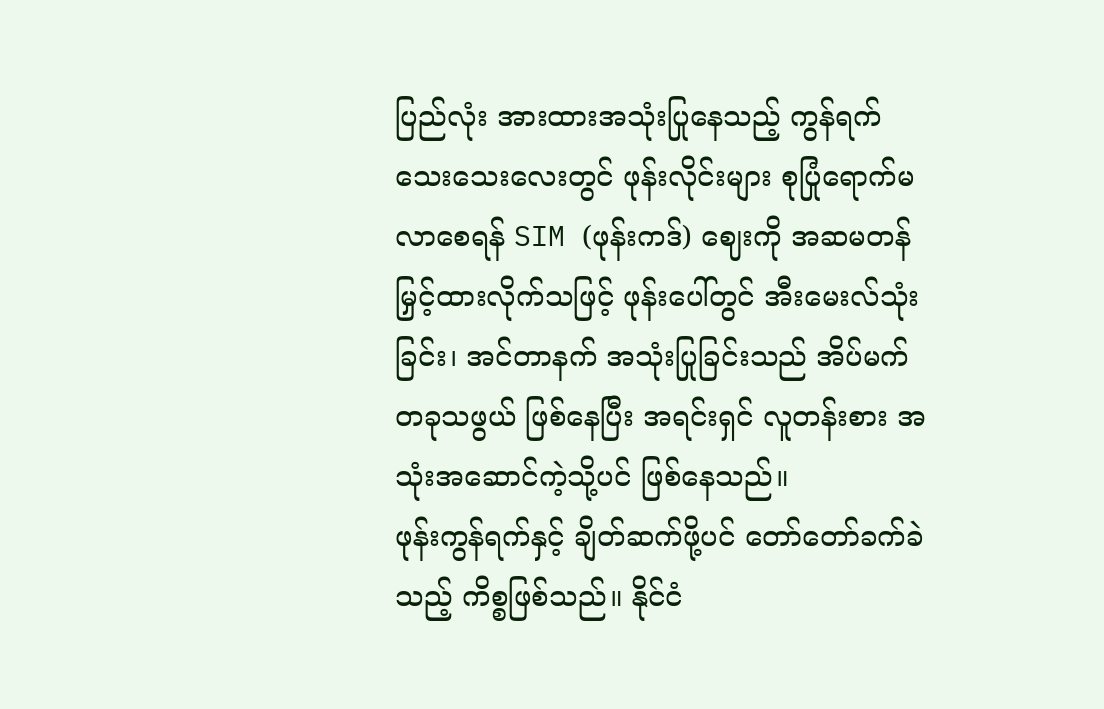ပြည်လုံး အားထားအသုံးပြုနေသည့် ကွန်ရက်သေးသေးလေးတွင် ဖုန်းလိုင်းများ စုပြုံရောက်မလာစေရန် SIM (ဖုန်းကဒ်) ဈေးကို အဆမတန် မြှင့်ထားလိုက်သဖြင့် ဖုန်းပေါ်တွင် အီးမေးလ်သုံးခြင်း၊ အင်တာနက် အသုံးပြုခြင်းသည် အိပ်မက်တခုသဖွယ် ဖြစ်နေပြီး အရင်းရှင် လူတန်းစား အသုံးအဆောင်ကဲ့သို့ပင် ဖြစ်နေသည်။
ဖုန်းကွန်ရက်နှင့် ချိတ်ဆက်ဖို့ပင် တော်တော်ခက်ခဲသည့် ကိစ္စဖြစ်သည်။ နိုင်ငံ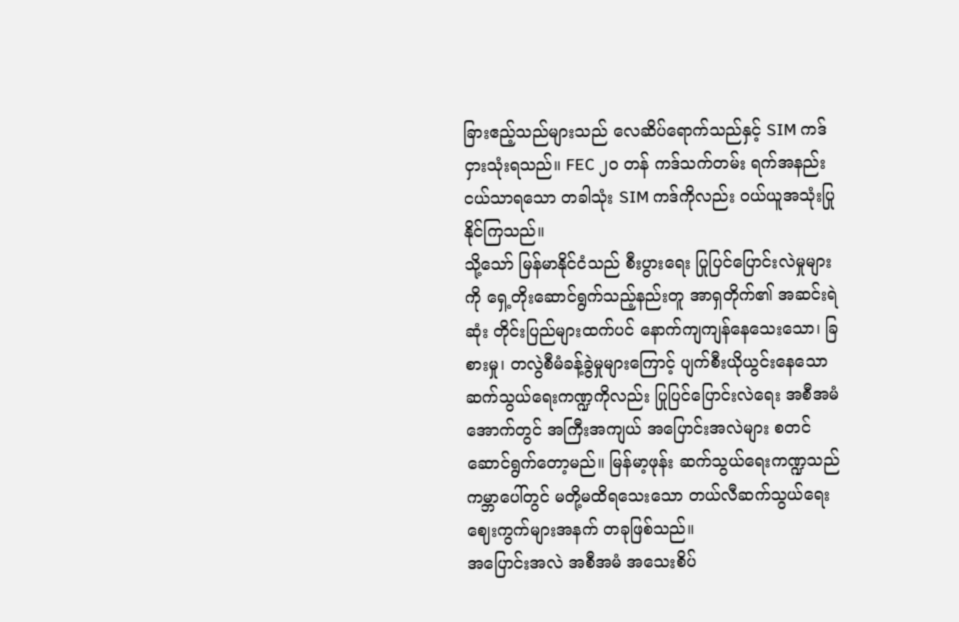ခြားဧည့်သည်များသည် လေဆိပ်ရောက်သည်နှင့် SIM ကဒ် ငှားသုံးရသည်။ FEC ၂၀ တန် ကဒ်သက်တမ်း ရက်အနည်းငယ်သာရသော တခါသုံး SIM ကဒ်ကိုလည်း ဝယ်ယူအသုံးပြုနိုင်ကြသည်။
သို့သော် မြန်မာနိုင်ငံသည် စီးပွားရေး ပြုပြင်ပြောင်းလဲမှုများကို ရှေ့တိုးဆောင်ရွက်သည့်နည်းတူ အာရှတိုက်၏ အဆင်းရဲဆုံး တိုင်းပြည်များထက်ပင် နောက်ကျကျန်နေသေးသော၊ ခြစားမှု၊ တလွဲစီမံခန့်ခွဲမှုများကြောင့် ပျက်စီးယိုယွင်းနေသော ဆက်သွယ်ရေးကဏ္ဍကိုလည်း ပြုပြင်ပြောင်းလဲရေး အစီအမံအောက်တွင် အကြီးအကျယ် အပြောင်းအလဲများ စတင်ဆောင်ရွက်တော့မည်။ မြန်မာ့ဖုန်း ဆက်သွယ်ရေးကဏ္ဍသည် ကမ္ဘာပေါ်တွင် မတို့မထိရသေးသော တယ်လီဆက်သွယ်ရေး ဈေးကွက်များအနက် တခုဖြစ်သည်။
အပြောင်းအလဲ အစီအမံ အသေးစိပ်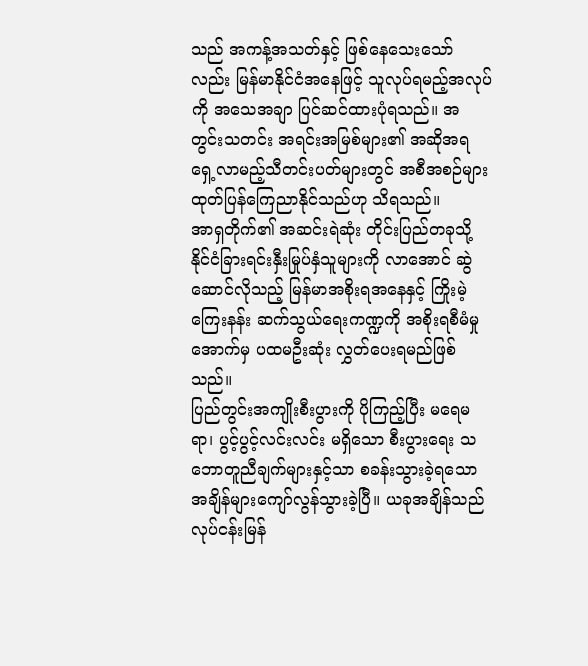သည် အကန့်အသတ်နှင့် ဖြစ်နေသေးသော်လည်း မြန်မာနိုင်ငံအနေဖြင့် သူလုပ်ရမည့်အလုပ်ကို အသေအချာ ပြင်ဆင်ထားပုံရသည်။ အတွင်းသတင်း အရင်းအမြစ်များ၏ အဆိုအရ ရှေ့လာမည့်သီတင်းပတ်များတွင် အစီအစဉ်များ ထုတ်ပြန်ကြေညာနိုင်သည်ဟု သိရသည်။
အာရှတိုက်၏ အဆင်းရဲဆုံး တိုင်းပြည်တခုသို့ နိုင်ငံခြားရင်းနှီးမြုပ်နှံသူများကို လာအောင် ဆွဲဆောင်လိုသည့် မြန်မာအစိုးရအနေနှင့် ကြိုးမဲ့ကြေးနန်း ဆက်သွယ်ရေးကဏ္ဍကို အစိုးရစီမံမှုအောက်မှ ပထမဦးဆုံး လွှတ်ပေးရမည်ဖြစ်သည်။
ပြည်တွင်းအကျိုးစီးပွားကို ပိုကြည့်ပြီး မရေမရာ၊ ပွင့်ပွင့်လင်းလင်း မရှိသော စီးပွားရေး သဘောတူညီချက်များနှင့်သာ စခန်းသွားခဲ့ရသော အချိန်များကျော်လွန်သွားခဲ့ပြီ။ ယခုအချိန်သည် လုပ်ငန်းမြန်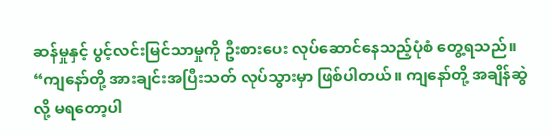ဆန်မှုနှင့် ပွင့်လင်းမြင်သာမှုကို ဦးစားပေး လုပ်ဆောင်နေသည့်ပုံစံ တွေ့ရသည်။
“ကျနော်တို့ အားချင်းအပြီးသတ် လုပ်သွားမှာ ဖြစ်ပါတယ်။ ကျနော်တို့ အချိန်ဆွဲလို့ မရတော့ပါ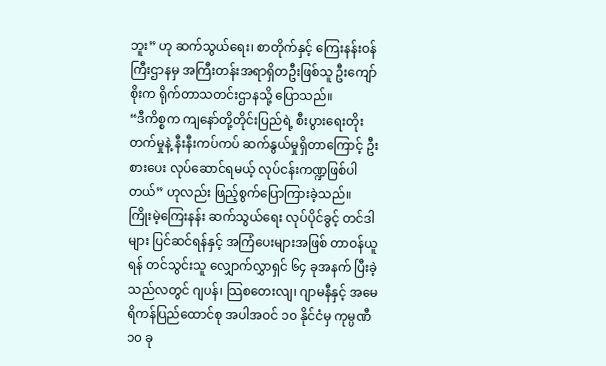ဘူး” ဟု ဆက်သွယ်ရေး၊ စာတိုက်နှင့် ကြေးနန်းဝန်ကြီးဌာနမှ အကြီးတန်းအရာရှိတဦးဖြစ်သူ ဦးကျော်စိုးက ရိုက်တာသတင်းဌာနသို့ ပြောသည်။
“ဒီကိစ္စက ကျနော်တို့တိုင်းပြည်ရဲ့ စီးပွားရေးတိုးတက်မှုနဲ့ နီးနီးကပ်ကပ် ဆက်နွယ်မှုရှိတာကြောင့် ဦးစားပေး လုပ်ဆောင်ရမယ့် လုပ်ငန်းကဏ္ဍဖြစ်ပါတယ်” ဟုလည်း ဖြည့်စွက်ပြောကြားခဲ့သည်။
ကြိုးမဲ့ကြေးနန်း ဆက်သွယ်ရေး လုပ်ပိုင်ခွင့် တင်ဒါများ ပြင်ဆင်ရန်နှင့် အကြံပေးများအဖြစ် တာဝန်ယူရန် တင်သွင်းသူ လျှောက်လွှာရှင် ၆၄ ခုအနက် ပြီးခဲ့သည်လတွင် ဂျပန်၊ သြစတေးလျ၊ ဂျာမနီနှင့် အမေရိကန်ပြည်ထောင်စု အပါအဝင် ၁၀ နိုင်ငံမှ ကုမ္ပဏီ ၁၀ ခု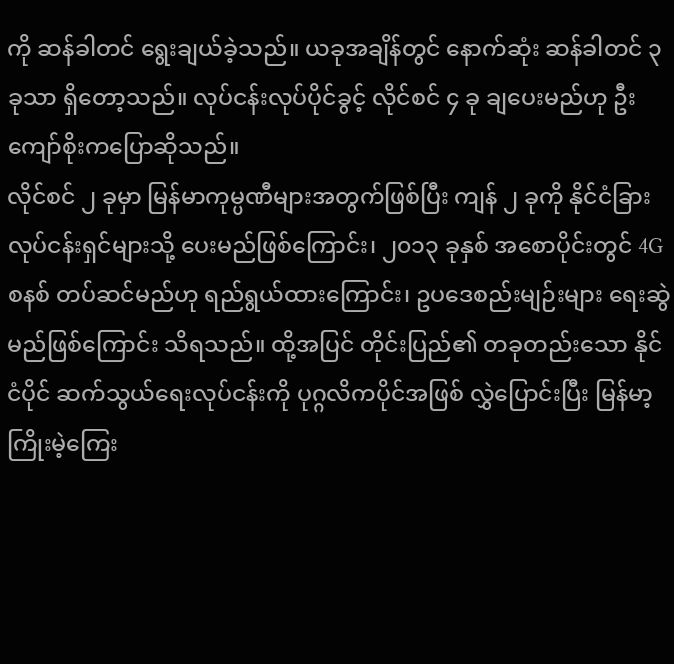ကို ဆန်ခါတင် ရွေးချယ်ခဲ့သည်။ ယခုအချိန်တွင် နောက်ဆုံး ဆန်ခါတင် ၃ ခုသာ ရှိတော့သည်။ လုပ်ငန်းလုပ်ပိုင်ခွင့် လိုင်စင် ၄ ခု ချပေးမည်ဟု ဦးကျော်စိုးကပြောဆိုသည်။
လိုင်စင် ၂ ခုမှာ မြန်မာကုမ္ပဏီများအတွက်ဖြစ်ပြီး ကျန် ၂ ခုကို နိုင်ငံခြားလုပ်ငန်းရှင်များသို့ ပေးမည်ဖြစ်ကြောင်း၊ ၂၀၁၃ ခုနှစ် အစောပိုင်းတွင် 4G စနစ် တပ်ဆင်မည်ဟု ရည်ရွယ်ထားကြောင်း၊ ဥပဒေစည်းမျဉ်းများ ရေးဆွဲမည်ဖြစ်ကြောင်း သိရသည်။ ထို့အပြင် တိုင်းပြည်၏ တခုတည်းသော နိုင်ငံပိုင် ဆက်သွယ်ရေးလုပ်ငန်းကို ပုဂ္ဂလိကပိုင်အဖြစ် လွှဲပြောင်းပြီး မြန်မာ့ကြိုးမဲ့ကြေး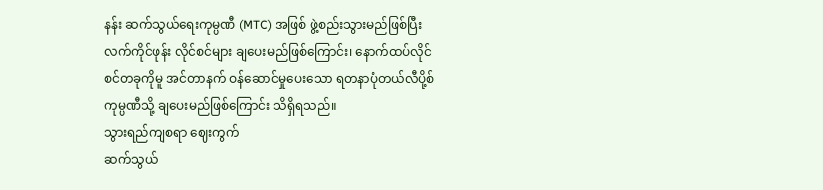နန်း ဆက်သွယ်ရေးကုမ္ပဏီ (MTC) အဖြစ် ဖွဲ့စည်းသွားမည်ဖြစ်ပြီး လက်ကိုင်ဖုန်း လိုင်စင်များ ချပေးမည်ဖြစ်ကြောင်း၊ နောက်ထပ်လိုင်စင်တခုကိုမူ အင်တာနက် ဝန်ဆောင်မှုပေးသော ရတနာပုံတယ်လီပို့စ် ကုမ္ပဏီသို့ ချပေးမည်ဖြစ်ကြောင်း သိရှိရသည်။
သွားရည်ကျစရာ ဈေးကွက်
ဆက်သွယ်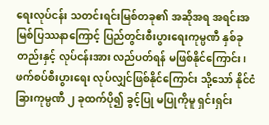ရေးလုပ်ငန်း သတင်းရင်းမြစ်တခု၏ အဆိုအရ အရင်းအမြစ်ပြဿနာကြောင့် ပြည်တွင်းစီးပွားရေးကုမ္ပဏီ နှစ်ခုတည်းနှင့် လုပ်ငန်းအား လည်ပတ်ရန် မဖြစ်နိုင်ကြောင်း၊ ဖက်စပ်စီးပွားရေး လုပ်လျှင်ဖြစ်နိုင်ကြောင်း သို့သော် နိုင်ငံခြားကုမ္ပဏီ ၂ ခုထက်ပို၍ ခွင့်ပြု မပြုကိုမူ ရှင်းရှင်း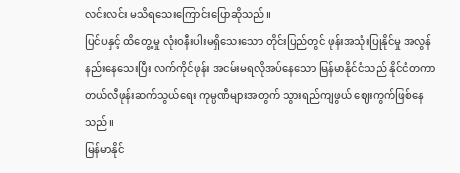လင်းလင်း မသိရသေးကြောင်းပြောဆိုသည်။
ပြင်ပနှင့် ထိတွေ့မှု လုံးဝနီးပါးမရှိသေးသော တိုင်းပြည်တွင် ဖုန်းအသုံးပြုနိုင်မှု အလွန်နည်းနေသေးပြီး လက်ကိုင်ဖုန်း အငမ်းမရလိုအပ်နေသော မြန်မာနိုင်ငံသည် နိုင်ငံတကာ တယ်လီဖုန်းဆက်သွယ်ရေး ကုမ္ပဏီများအတွက် သွားရည်ကျဖွယ် ဈေးကွက်ဖြစ်နေသည်။
မြန်မာနိုင်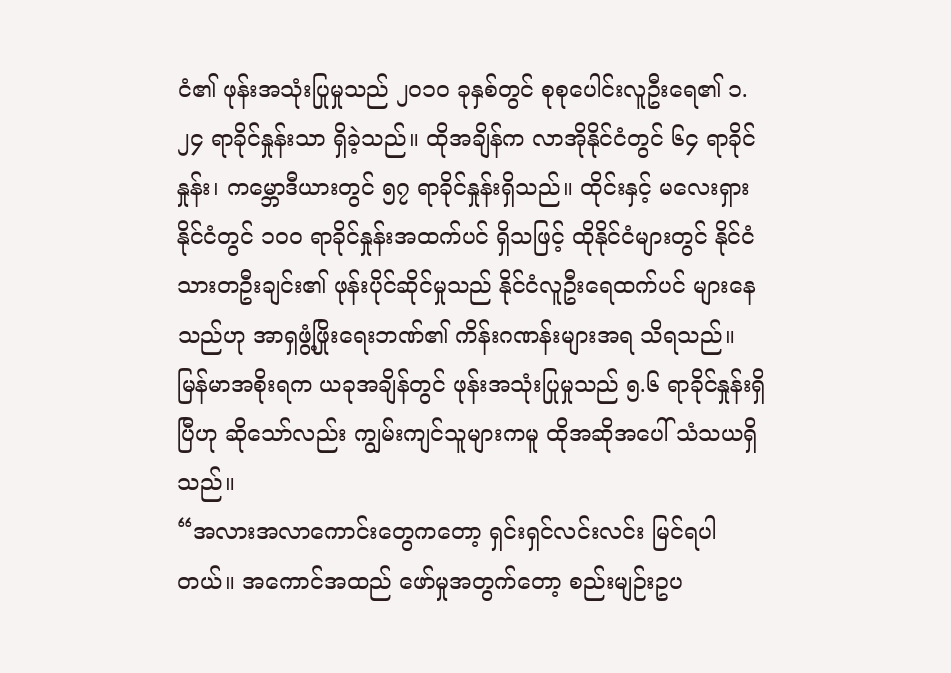ငံ၏ ဖုန်းအသုံးပြုမှုသည် ၂၀၁၀ ခုနှစ်တွင် စုစုပေါင်းလူဦးရေ၏ ၁.၂၄ ရာခိုင်နှုန်းသာ ရှိခဲ့သည်။ ထိုအချိန်က လာအိုနိုင်ငံတွင် ၆၄ ရာခိုင်နှုန်း၊ ကမ္ဘောဒီယားတွင် ၅၇ ရာခိုင်နှုန်းရှိသည်။ ထိုင်းနှင့် မလေးရှားနိုင်ငံတွင် ၁၀၀ ရာခိုင်နှုန်းအထက်ပင် ရှိသဖြင့် ထိုနိုင်ငံများတွင် နိုင်ငံသားတဦးချင်း၏ ဖုန်းပိုင်ဆိုင်မှုသည် နိုင်ငံလူဦးရေထက်ပင် များနေသည်ဟု အာရှဖွံ့ဖြိုးရေးဘဏ်၏ ကိန်းဂဏန်းများအရ သိရသည်။
မြန်မာအစိုးရက ယခုအချိန်တွင် ဖုန်းအသုံးပြုမှုသည် ၅.၆ ရာခိုင်နှုန်းရှိပြီဟု ဆိုသော်လည်း ကျွမ်းကျင်သူများကမူ ထိုအဆိုအပေါ် သံသယရှိသည်။
“အလားအလာကောင်းတွေကတော့ ရှင်းရှင်လင်းလင်း မြင်ရပါတယ်။ အကောင်အထည် ဖော်မှုအတွက်တော့ စည်းမျဉ်းဥပ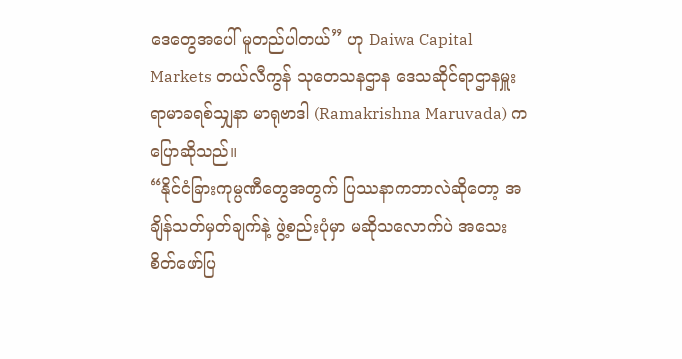ဒေတွေအပေါ် မူတည်ပါတယ်” ဟု Daiwa Capital Markets တယ်လီကွန် သုတေသနဌာန ဒေသဆိုင်ရာဌာနမှူး ရာမာခရစ်သျှနာ မာရုဗာဒါ (Ramakrishna Maruvada) က ပြောဆိုသည်။
“နိုင်ငံခြားကုမ္ပဏီတွေအတွက် ပြဿနာကဘာလဲဆိုတော့ အချိန်သတ်မှတ်ချက်နဲ့ ဖွဲ့စည်းပုံမှာ မဆိုသလောက်ပဲ အသေးစိတ်ဖော်ပြ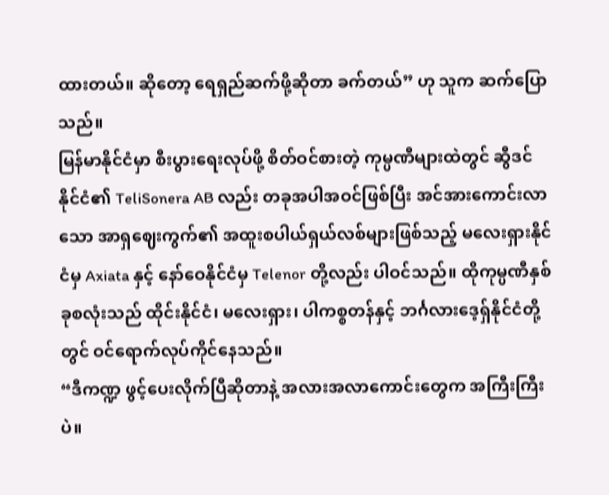ထားတယ်။ ဆိုတော့ ရေရှည်ဆက်ဖို့ဆိုတာ ခက်တယ်” ဟု သူက ဆက်ပြောသည်။
မြန်မာနိုင်ငံမှာ စီးပွားရေးလုပ်ဖို့ စိတ်ဝင်စားတဲ့ ကုမ္ပဏီများထဲတွင် ဆွီဒင်နိုင်ငံ၏ TeliSonera AB လည်း တခုအပါအဝင်ဖြစ်ပြီး အင်အားကောင်းလာသော အာရှဈေးကွက်၏ အထူးစပါယ်ရှယ်လစ်များဖြစ်သည့် မလေးရှားနိုင်ငံမှ Axiata နှင့် နော်ဝေနိုင်ငံမှ Telenor တို့လည်း ပါဝင်သည်။ ထိုကုမ္ပဏီနှစ်ခုစလုံးသည် ထိုင်းနိုင်ငံ၊ မလေးရှား၊ ပါကစ္စတန်နှင့် ဘင်္ဂလားဒေ့ရှ်နိုင်ငံတို့တွင် ဝင်ရောက်လုပ်ကိုင်နေသည်။
“ဒီကဏ္ဍ ဖွင့်ပေးလိုက်ပြီဆိုတာနဲ့ အလားအလာကောင်းတွေက အကြီးကြီးပဲ။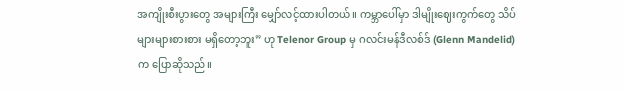အကျိုးစီးပွားတွေ အများကြီး မျှော်လင့်ထားပါတယ်။ ကမ္ဘာပေါ်မှာ ဒါမျိုးဈေးကွက်တွေ သိပ်များများစားစား မရှိတော့ဘူး” ဟု Telenor Group မှ ဂလင်းမန်ဒီလစ်ဒ် (Glenn Mandelid) က ပြောဆိုသည်။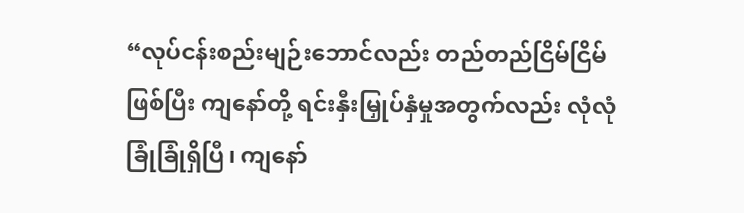“လုပ်ငန်းစည်းမျဉ်းဘောင်လည်း တည်တည်ငြိမ်ငြိမ်ဖြစ်ပြီး ကျနော်တို့ ရင်းနှီးမြှုပ်နှံမှုအတွက်လည်း လုံလုံခြုံခြုံရှိပြီ၊ ကျနော်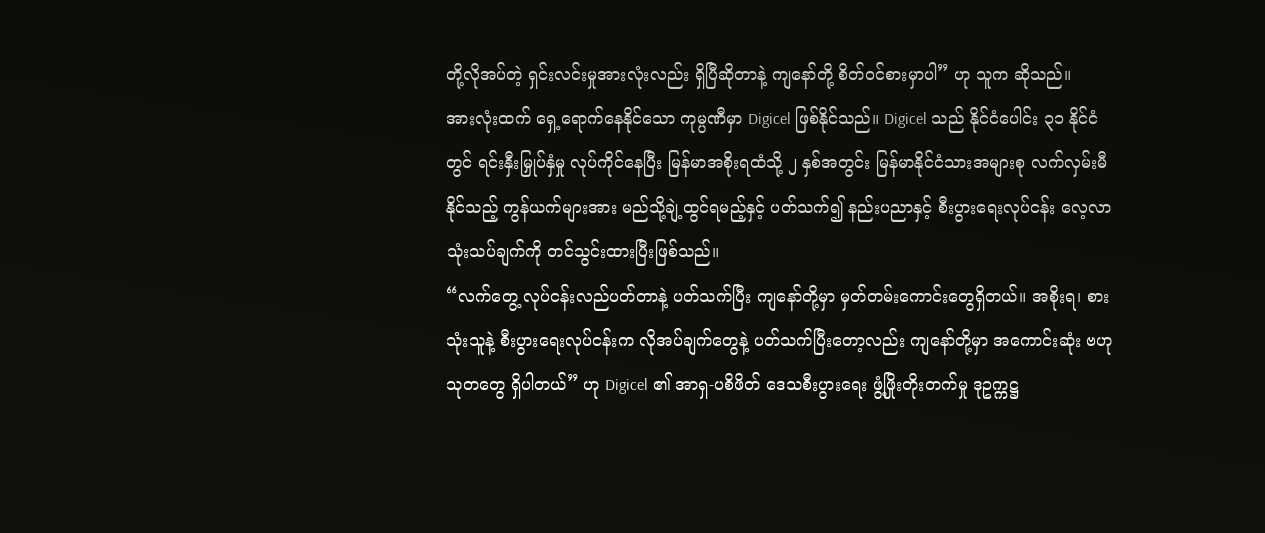တို့လိုအပ်တဲ့ ရှင်းလင်းမှုအားလုံးလည်း ရှိပြီဆိုတာနဲ့ ကျနော်တို့ စိတ်ဝင်စားမှာပါ” ဟု သူက ဆိုသည်။
အားလုံးထက် ရှေ့ရောက်နေနိုင်သော ကုမ္ပဏီမှာ Digicel ဖြစ်နိုင်သည်။ Digicel သည် နိုင်ငံပေါင်း ၃၁ နိုင်ငံတွင် ရင်းနှီးမြှုပ်နှံမှု လုပ်ကိုင်နေပြီး မြန်မာအစိုးရထံသို့ ၂ နှစ်အတွင်း မြန်မာနိုင်ငံသားအများစု လက်လှမ်းမီနိုင်သည့် ကွန်ယက်များအား မည်သို့ချဲ့ထွင်ရမည့်နှင့် ပတ်သက်၍ နည်းပညာနှင့် စီးပွားရေးလုပ်ငန်း လေ့လာသုံးသပ်ချက်ကို တင်သွင်းထားပြီးဖြစ်သည်။
“လက်တွေ့ လုပ်ငန်းလည်ပတ်တာနဲ့ ပတ်သက်ပြီး ကျနော်တို့မှာ မှတ်တမ်းကောင်းတွေရှိတယ်။ အစိုးရ၊ စားသုံးသူနဲ့ စီးပွားရေးလုပ်ငန်းက လိုအပ်ချက်တွေနဲ့ ပတ်သက်ပြီးတော့လည်း ကျနော်တို့မှာ အကောင်းဆုံး ဗဟုသုတတွေ ရှိပါတယ်” ဟု Digicel ၏ အာရှ-ပစိဖိတ် ဒေသစီးပွားရေး ဖွံ့ဖြိုးတိုးတက်မှု ဒုဥက္ကဋ္ဌ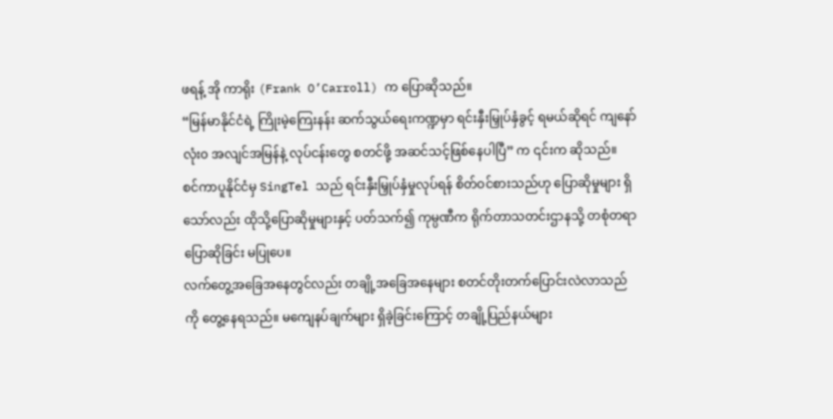ဖရန့် အို ကာရိုး (Frank O’Carroll) က ပြောဆိုသည်။
“မြန်မာနိုင်ငံရဲ့ ကြိုးမဲ့ကြေးနန်း ဆက်သွယ်ရေးကဏ္ဍမှာ ရင်းနှီးမြှုပ်နှံခွင့် ရမယ်ဆိုရင် ကျနော် လုံး၀ အလျင်အမြန်နဲ့ လုပ်ငန်းတွေ စတင်ဖို့ အဆင်သင့်ဖြစ်နေပါပြီ” က ၎င်းက ဆိုသည်။
စင်ကာပူနိုင်ငံမှ SingTel သည် ရင်းနှီးမြှုပ်နှံမှုလုပ်ရန် စိတ်ဝင်စားသည်ဟု ပြောဆိုမှုများ ရှိသော်လည်း ထိုသို့ပြောဆိုမှုများနှင့် ပတ်သက်၍ ကုမ္ပဏီက ရိုက်တာသတင်းဌာနသို့ တစုံတရာ ပြောဆိုခြင်း မပြုပေ။
လက်တွေ့အခြေအနေတွင်လည်း တချို့အခြေအနေများ စတင်တိုးတက်ပြောင်းလဲလာသည်ကို တွေ့နေရသည်။ မကျေနပ်ချက်များ ရှိခဲ့ခြင်းကြောင့် တချို့ပြည်နယ်များ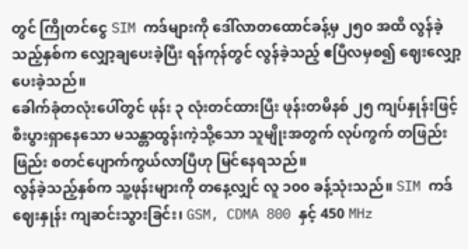တွင် ကြိုတင်ငွေ SIM ကဒ်များကို ဒေါ်လာတထောင်ခန့်မှ ၂၅၀ အထိ လွန်ခဲ့သည့်နှစ်က လျှော့ချပေးခဲ့ပြီး ရန်ကုန်တွင် လွန်ခဲ့သည့် ဧပြီလမှစ၍ ဈေးလျှော့ပေးခဲ့သည်။
ခေါက်ခုံတလုံးပေါ်တွင် ဖုန်း ၃ လုံးတင်ထားပြီး ဖုန်းတမိနစ် ၂၅ ကျပ်နှုန်းဖြင့် စီးပွားရှာနေသော မသန္တာထွန်းကဲ့သို့သော သူမျိုးအတွက် လုပ်ကွက် တဖြည်းဖြည်း စတင်ပျောက်ကွယ်လာပြီဟု မြင်နေရသည်။
လွန်ခဲ့သည့်နှစ်က သူ့ဖုန်းများကို တနေ့လျှင် လူ ၁၀၀ ခန့်သုံးသည်။ SIM ကဒ် ဈေးနှုန်း ကျဆင်းသွားခြင်း၊ GSM, CDMA 800 နှင့် 450 MHz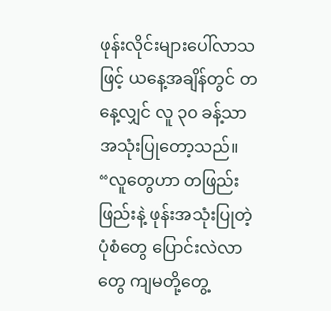ဖုန်းလိုင်းများပေါ်လာသဖြင့် ယနေ့အချိန်တွင် တနေ့လျှင် လူ ၃၀ ခန့်သာ အသုံးပြုတော့သည်။
“လူတွေဟာ တဖြည်းဖြည်းနဲ့ ဖုန်းအသုံးပြုတဲ့ပုံစံတွေ ပြောင်းလဲလာတွေ ကျမတို့တွေ့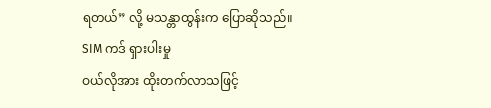ရတယ်” လို့ မသန္တာထွန်းက ပြောဆိုသည်။
SIM ကဒ် ရှားပါးမှု
ဝယ်လိုအား ထိုးတက်လာသဖြင့်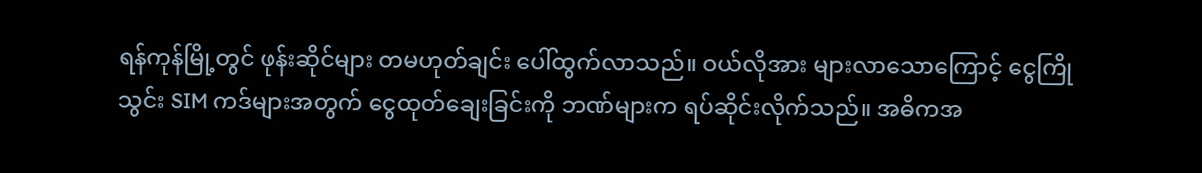ရန်ကုန်မြို့တွင် ဖုန်းဆိုင်များ တမဟုတ်ချင်း ပေါ်ထွက်လာသည်။ ဝယ်လိုအား များလာသောကြောင့် ငွေကြိုသွင်း SIM ကဒ်များအတွက် ငွေထုတ်ချေးခြင်းကို ဘဏ်များက ရပ်ဆိုင်းလိုက်သည်။ အဓိကအ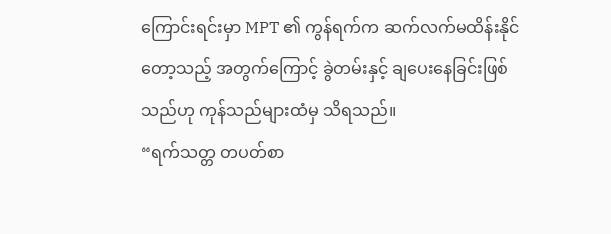ကြောင်းရင်းမှာ MPT ၏ ကွန်ရက်က ဆက်လက်မထိန်းနိုင်တော့သည့် အတွက်ကြောင့် ခွဲတမ်းနှင့် ချပေးနေခြင်းဖြစ်သည်ဟု ကုန်သည်များထံမှ သိရသည်။
“ရက်သတ္တ တပတ်စာ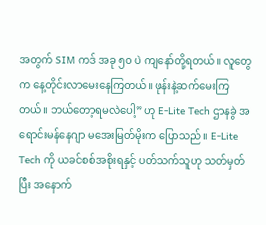အတွက် SIM ကဒ် အခု ၅၀ ပဲ ကျနော်တို့ရတယ်။ လူတွေက နေ့တိုင်းလာမေးနေကြတယ်။ ဖုန်းနဲ့ဆက်မေးကြတယ်။ ဘယ်တော့ရမလဲပေါ့” ဟု E-Lite Tech ဌာနခွဲ အရောင်းမန်နေဂျာ မအေးမြတ်မိုးက ပြောသည်။ E-Lite Tech ကို ယခင်စစ်အစိုးရနှင့် ပတ်သက်သူဟု သတ်မှတ်ပြီး အနောက်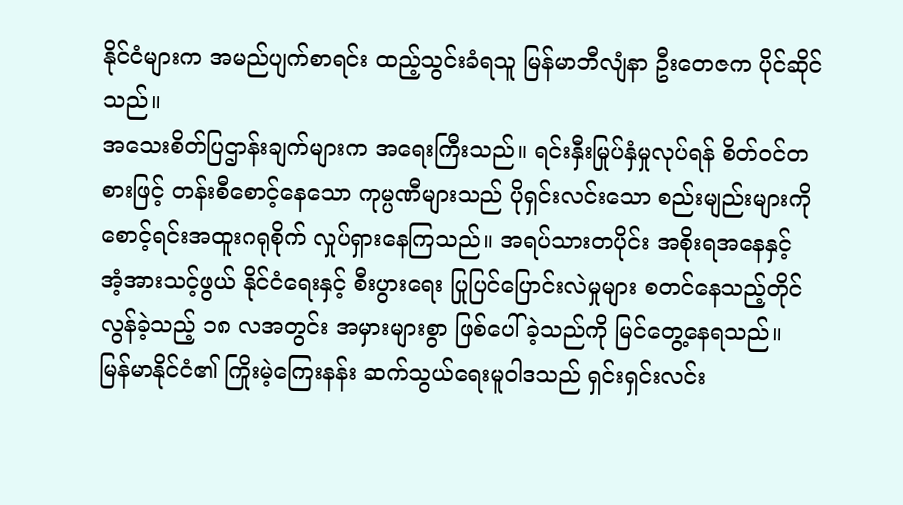နိုင်ငံများက အမည်ပျက်စာရင်း ထည့်သွင်းခံရသူ မြန်မာဘီလျံနာ ဦးတေဇက ပိုင်ဆိုင်သည်။
အသေးစိတ်ပြဌာန်းချက်များက အရေးကြီးသည်။ ရင်းနှီးမြုပ်နှံမှုလုပ်ရန် စိတ်ဝင်တစားဖြင့် တန်းစီစောင့်နေသော ကုမ္ပဏီများသည် ပိုရှင်းလင်းသော စည်းမျည်းများကို စောင့်ရင်းအထူးဂရုစိုက် လှုပ်ရှားနေကြသည်။ အရပ်သားတပိုင်း အစိုးရအနေနှင့် အံ့အားသင့်ဖွယ် နိုင်ငံရေးနှင့် စီးပွားရေး ပြုပြင်ပြောင်းလဲမှုများ စတင်နေသည့်တိုင် လွန်ခဲ့သည့် ၁၈ လအတွင်း အမှားများစွာ ဖြစ်ပေါ်ခဲ့သည်ကို မြင်တွေ့နေရသည်။
မြန်မာနိုင်ငံ၏ ကြိုးမဲ့ကြေးနန်း ဆက်သွယ်ရေးမူဝါဒသည် ရှင်းရှင်းလင်း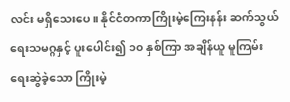လင်း မရှိသေးပေ။ နိုင်ငံတကာကြိုးမဲ့ကြေးနန်း ဆက်သွယ်ရေးသမဂ္ဂနှင့် ပူးပေါင်း၍ ၁၀ နှစ်ကြာ အချိန်ယူ မူကြမ်းရေးဆွဲခဲ့သော ကြိုးမဲ့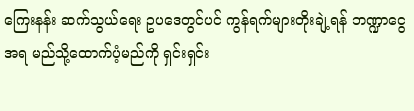ကြေးနန်း ဆက်သွယ်ရေး ဥပဒေတွင်ပင် ကွန်ရက်များတိုးချဲ့ရန် ဘဏ္ဍာငွေအရ မည်သို့ထောက်ပံ့မည်ကို ရှင်းရှင်း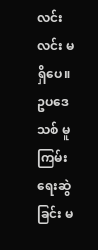လင်းလင်း မရှိပေ။
ဥပဒေသစ် မူကြမ်းရေးဆွဲခြင်း မ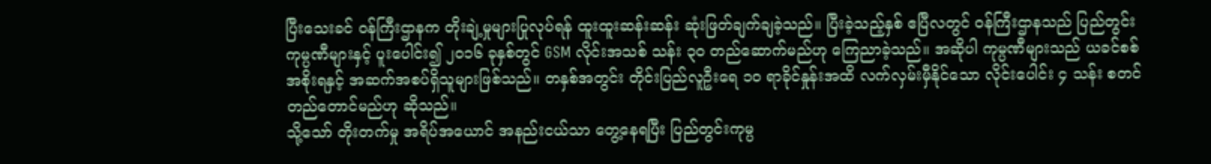ပြီးသေးခင် ဝန်ကြီးဌာနက တိုးချဲ့မှုများပြုလုပ်ရန် ထူးထူးဆန်းဆန်း ဆုံးဖြတ်ချက်ချခဲ့သည်။ ပြီးခဲ့သည့်နှစ် ဧပြီလတွင် ဝန်ကြီးဌာနသည် ပြည်တွင်းကုမ္ပဏီများနှင့် ပူးပေါင်း၍ ၂၀၁၆ ခုနှစ်တွင် GSM လိုင်းအသစ် သန်း ၃၀ တည်ဆောက်မည်ဟု ကြေညာခဲ့သည်။ အဆိုပါ ကုမ္ပဏီများသည် ယခင်စစ်အစိုးရနှင့် အဆက်အစပ်ရှိသူများဖြစ်သည်။ တနှစ်အတွင်း တိုင်းပြည်လူဦးရေ ၁၀ ရာခိုင်နှုန်းအထိ လက်လှမ်းမှီနိုင်သော လိုင်းပေါင်း ၄ သန်း စတင်တည်တောင်မည်ဟု ဆိုသည်။
သို့သော် တိုးတက်မှု အရိပ်အယောင် အနည်းငယ်သာ တွေ့နေရပြီး ပြည်တွင်းကုမ္ပ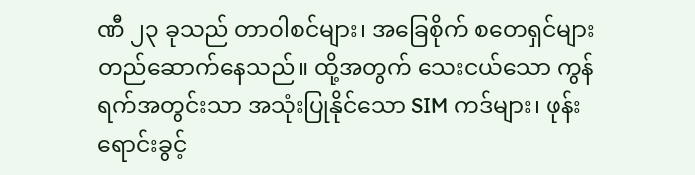ဏီ ၂၃ ခုသည် တာဝါစင်များ၊ အခြေစိုက် စတေရှင်များ တည်ဆောက်နေသည်။ ထို့အတွက် သေးငယ်သော ကွန်ရက်အတွင်းသာ အသုံးပြုနိုင်သော SIM ကဒ်များ၊ ဖုန်းရောင်းခွင့်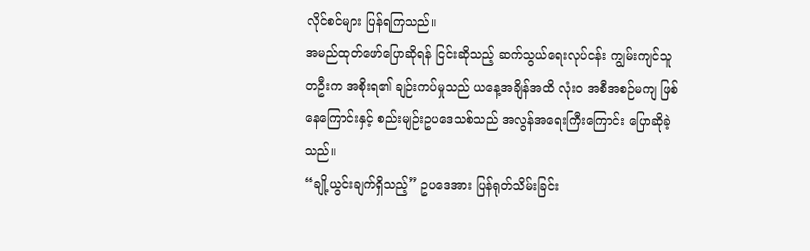လိုင်စင်များ ပြန်ရကြသည်။
အမည်ထုတ်ဖော်ပြောဆိုရန် ငြင်းဆိုသည့် ဆက်သွယ်ရေးလုပ်ငန်း ကျွမ်းကျင်သူတဦးက အစိုးရ၏ ချဉ်းကပ်မှုသည် ယနေ့အချိန်အထိ လုံး၀ အစီအစဉ်မကျ ဖြစ်နေကြောင်းနှင့် စည်းမျဉ်းဥပဒေသစ်သည် အလွန်အရေးကြီးကြောင်း ပြောဆိုခဲ့သည်။
“ချို့ယွင်းချက်ရှိသည့်” ဥပဒေအား ပြန်ရုတ်သိမ်းခြင်း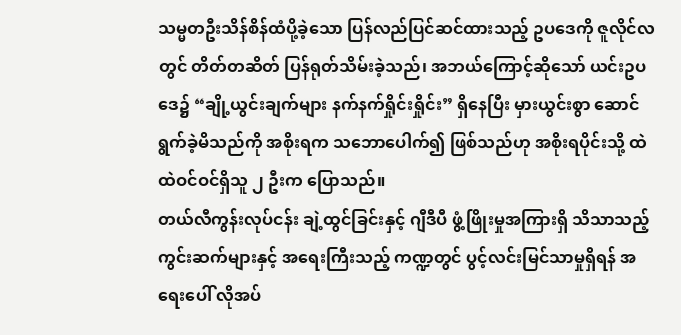သမ္မတဦးသိန်စိန်ထံပို့ခဲ့သော ပြန်လည်ပြင်ဆင်ထားသည့် ဥပဒေကို ဇူလိုင်လတွင် တိတ်တဆိတ် ပြန်ရုတ်သိမ်းခဲ့သည်၊ အဘယ်ကြောင့်ဆိုသော် ယင်းဥပဒေ၌ “ချို့ယွင်းချက်များ နက်နက်ရှိုင်းရှိုင်း” ရှိနေပြီး မှားယွင်းစွာ ဆောင်ရွက်ခဲ့မိသည်ကို အစိုးရက သဘောပေါက်၍ ဖြစ်သည်ဟု အစိုးရပိုင်းသို့ ထဲထဲဝင်ဝင်ရှိသူ ၂ ဦးက ပြောသည်။
တယ်လီကွန်းလုပ်ငန်း ချဲ့ထွင်ခြင်းနှင့် ဂျီဒီပီ ဖွံ့ဖြိုးမှုအကြားရှိ သိသာသည့် ကွင်းဆက်များနှင့် အရေးကြီးသည့် ကဏ္ဍတွင် ပွင့်လင်းမြင်သာမှုရှိရန် အရေးပေါ် လိုအပ်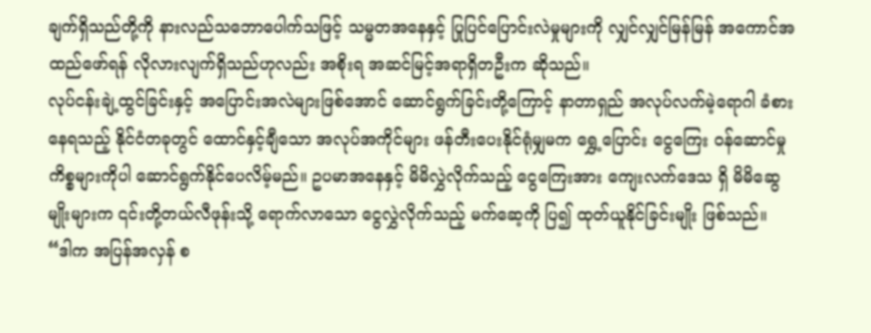ချက်ရှိသည်တို့ကို နားလည်သဘောပေါက်သဖြင့် သမ္မတအနေနှင့် ပြုပြင်ပြောင်းလဲမှုများကို လျှင်လျှင်မြန်မြန် အကောင်အထည်ဖော်ရန် လိုလားလျက်ရှိသည်ဟုလည်း အစိုးရ အဆင်မြင့်အရာရှိတဦးက ဆိုသည်။
လုပ်ငန်းချဲ့ထွင်ခြင်းနှင့် အပြောင်းအလဲများဖြစ်အောင် ဆောင်ရွက်ခြင်းတို့ကြောင့် နာတာရှည် အလုပ်လက်မဲ့ရောဂါ ခံစားနေရသည့် နိုင်ငံတခုတွင် ထောင်နှင့်ချီသော အလုပ်အကိုင်များ ဖန်တီးပေးနိုင်ရုံမျှမက ရွှေ့ပြောင်း ငွေကြေး ဝန်ဆောင်မှုကိစ္စများကိုပါ ဆောင်ရွက်နိုင်ပေလိမ့်မည်။ ဥပမာအနေနှင့် မိမိလွှဲလိုက်သည့် ငွေကြေးအား ကျေးလက်ဒေသ ရှိ မိမိဆွေမျိုးများက ၎င်းတို့တယ်လီဖုန်းသို့ ရောက်လာသော ငွေလွှဲလိုက်သည့် မက်ဆေ့ကို ပြ၍ ထုတ်ယူနိုင်ခြင်းမျိုး ဖြစ်သည်။
“ဒါက အပြန်အလှန် စ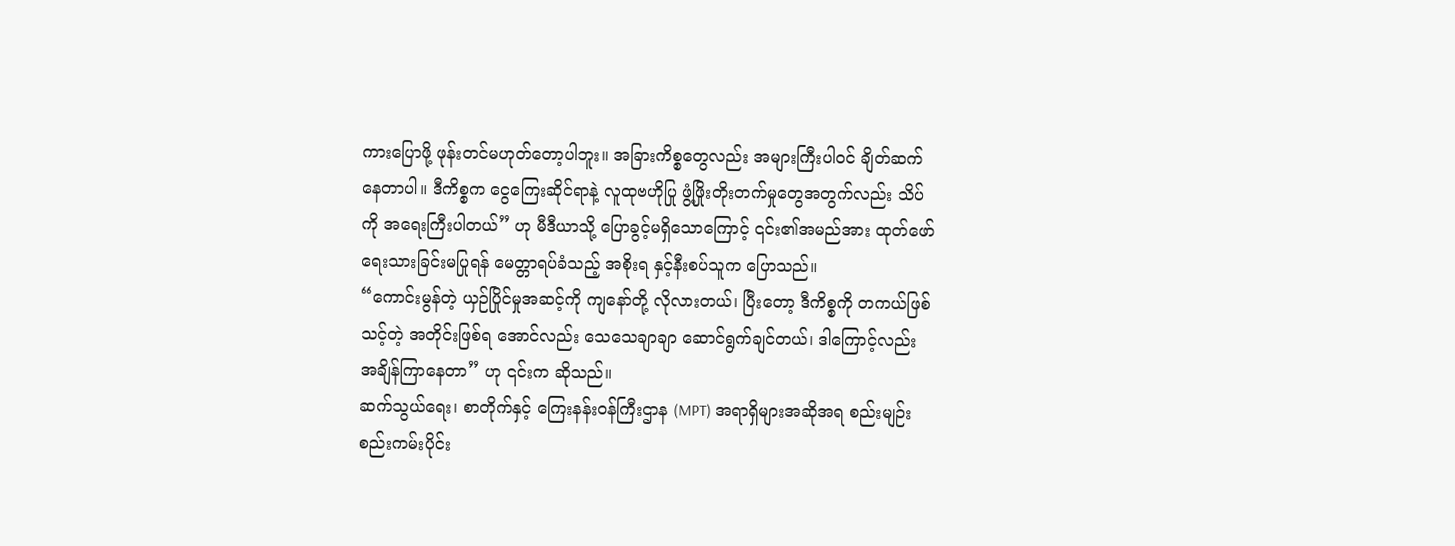ကားပြောဖို့ ဖုန်းတင်မဟုတ်တော့ပါဘူး။ အခြားကိစ္စတွေလည်း အများကြီးပါဝင် ချိတ်ဆက် နေတာပါ။ ဒီကိစ္စက ငွေကြေးဆိုင်ရာနဲ့ လူထုဗဟိုပြု ဖွံ့ဖြိုးတိုးတက်မှုတွေအတွက်လည်း သိပ်ကို အရေးကြီးပါတယ်” ဟု မီဒီယာသို့ ပြောခွင့်မရှိသောကြောင့် ၎င်း၏အမည်အား ထုတ်ဖော်ရေးသားခြင်းမပြုရန် မေတ္တာရပ်ခံသည့် အစိုးရ နှင့်နီးစပ်သူက ပြောသည်။
“ကောင်းမွန်တဲ့ ယှဉ်ပြိုင်မှုအဆင့်ကို ကျနော်တို့ လိုလားတယ်၊ ပြီးတော့ ဒီကိစ္စကို တကယ်ဖြစ်သင့်တဲ့ အတိုင်းဖြစ်ရ အောင်လည်း သေသေချာချာ ဆောင်ရွက်ချင်တယ်၊ ဒါကြောင့်လည်း အချိန်ကြာနေတာ” ဟု ၎င်းက ဆိုသည်။
ဆက်သွယ်ရေး၊ စာတိုက်နှင့် ကြေးနန်းဝန်ကြီးဌာန (MPT) အရာရှိများအဆိုအရ စည်းမျဉ်းစည်းကမ်းပိုင်း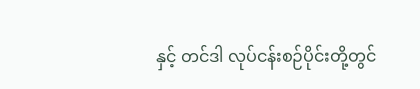နှင့် တင်ဒါ လုပ်ငန်းစဉ်ပိုင်းတို့တွင်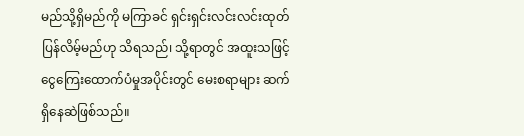မည်သို့ရှိမည်ကို မကြာခင် ရှင်းရှင်းလင်းလင်းထုတ်ပြန်လိမ့်မည်ဟု သိရသည်၊ သို့ရာတွင် အထူးသဖြင့် ငွေကြေးထောက်ပံမှုအပိုင်းတွင် မေးစရာများ ဆက်ရှိနေဆဲဖြစ်သည်။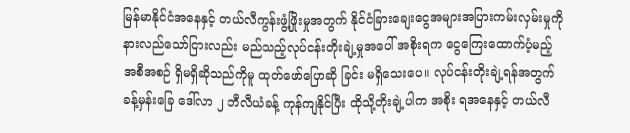မြန်မာနိုင်ငံအနေနှင့် တယ်လီကွန်းဖွံ့ဖြိုးမှုအတွက် နိုင်ငံခြားချေးငွေအများအပြားကမ်းလှမ်းမှုကို နားလည်သော်ငြားလည်း မည်သည့်လုပ်ငန်းတိုးချဲ့မှုအပေါ် အစိုးရက ငွေကြေးထောက်ပံ့မည့်အစီအစဉ် ရှိမရှိဆိုသည်ကိုမူ ထုတ်ဖော်ပြောဆို ခြင်း မရှိသေးပေ။ လုပ်ငန်းတိုးချဲ့ရန်အတွက် ခန့်မှန်းခြေ ဒေါ်လာ ၂ ဘီလီယံခန့် ကုန်ကျနိုင်ပြီး ထိုသို့တိုးချဲ့ပါက အစိုး ရအနေနှင့် တယ်လီ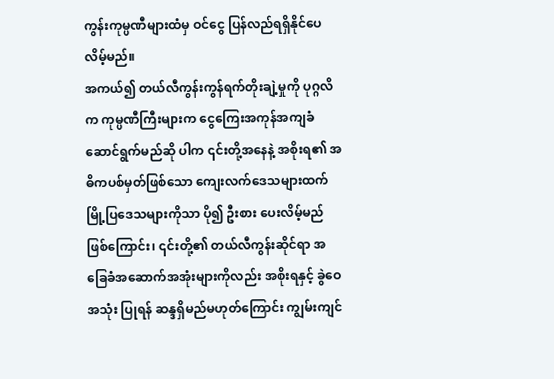ကွန်းကုမ္ပဏီများထံမှ ဝင်ငွေ ပြန်လည်ရရှိနိုင်ပေလိမ့်မည်။
အကယ်၍ တယ်လီကွန်းကွန်ရက်တိုးချဲ့မှုကို ပုဂ္ဂလိက ကုမ္ပဏီကြီးများက ငွေကြေးအကုန်အကျခံ ဆောင်ရွက်မည်ဆို ပါက ၎င်းတို့အနေနဲ့ အစိုးရ၏ အဓိကပစ်မှတ်ဖြစ်သော ကျေးလက်ဒေသများထက် မြို့ပြဒေသများကိုသာ ပို၍ ဦးစား ပေးလိမ့်မည်ဖြစ်ကြောင်း၊ ၎င်းတို့၏ တယ်လီကွန်းဆိုင်ရာ အခြေခံအဆောက်အအုံးများကိုလည်း အစိုးရနှင့် ခွဲဝေအသုံး ပြုရန် ဆန္ဒရှိမည်မဟုတ်ကြောင်း ကျွမ်းကျင်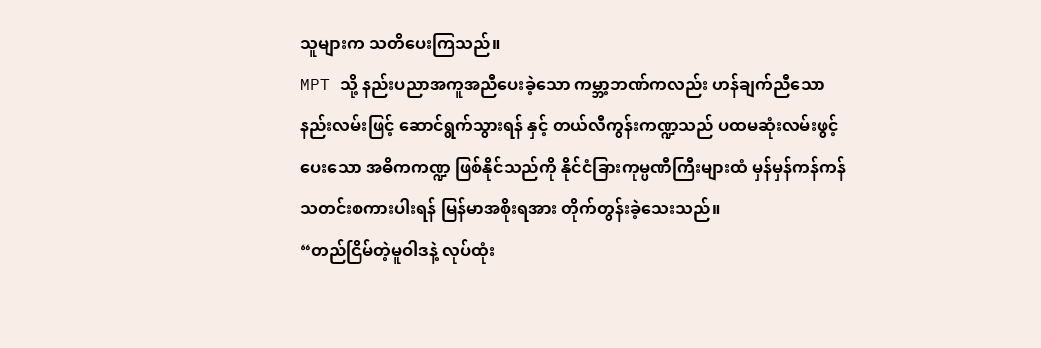သူများက သတိပေးကြသည်။
MPT သို့ နည်းပညာအကူအညီပေးခဲ့သော ကမ္ဘာ့ဘဏ်ကလည်း ဟန်ချက်ညီသော နည်းလမ်းဖြင့် ဆောင်ရွက်သွားရန် နှင့် တယ်လီကွန်းကဏ္ဍသည် ပထမဆုံးလမ်းဖွင့်ပေးသော အဓိကကဏ္ဍ ဖြစ်နိုင်သည်ကို နိုင်ငံခြားကုမ္ပဏီကြီးများထံ မှန်မှန်ကန်ကန် သတင်းစကားပါးရန် မြန်မာအစိုးရအား တိုက်တွန်းခဲ့သေးသည်။
“တည်ငြိမ်တဲ့မူဝါဒနဲ့ လုပ်ထုံး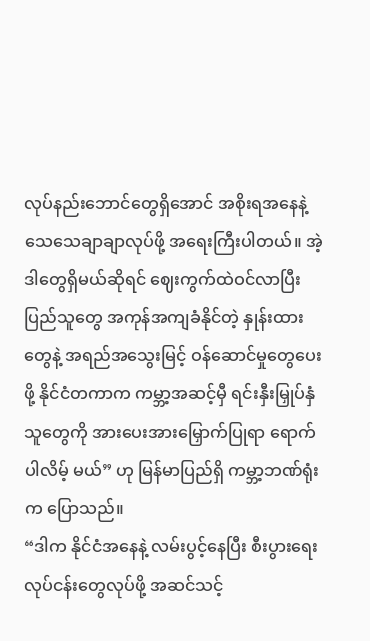လုပ်နည်းဘောင်တွေရှိအောင် အစိုးရအနေနဲ့ သေသေချာချာလုပ်ဖို့ အရေးကြီးပါတယ်။ အဲ့ဒါတွေရှိမယ်ဆိုရင် ဈေးကွက်ထဲဝင်လာပြီး ပြည်သူတွေ အကုန်အကျခံနိုင်တဲ့ နှုန်းထားတွေနဲ့ အရည်အသွေးမြင့် ဝန်ဆောင်မှုတွေပေးဖို့ နိုင်ငံတကာက ကမ္ဘာ့အဆင့်မှီ ရင်းနှီးမြှုပ်နှံသူတွေကို အားပေးအားမြှောက်ပြုရာ ရောက်ပါလိမ့် မယ်” ဟု မြန်မာပြည်ရှိ ကမ္ဘာ့ဘဏ်ရုံးက ပြောသည်။
“ဒါက နိုင်ငံအနေနဲ့ လမ်းပွင့်နေပြီး စီးပွားရေးလုပ်ငန်းတွေလုပ်ဖို့ အဆင်သင့်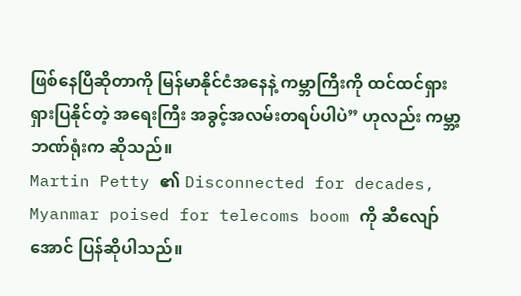ဖြစ်နေပြီဆိုတာကို မြန်မာနိုင်ငံအနေနဲ့ ကမ္ဘာကြီးကို ထင်ထင်ရှားရှားပြနိုင်တဲ့ အရေးကြီး အခွင့်အလမ်းတရပ်ပါပဲ” ဟုလည်း ကမ္ဘာ့ဘဏ်ရုံးက ဆိုသည်။
Martin Petty ၏ Disconnected for decades, Myanmar poised for telecoms boom ကို ဆီလျော်အောင် ပြန်ဆိုပါသည်။